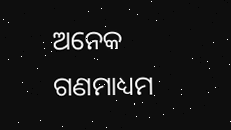ଅନେକ ଗଣମାଧ୍ୟମ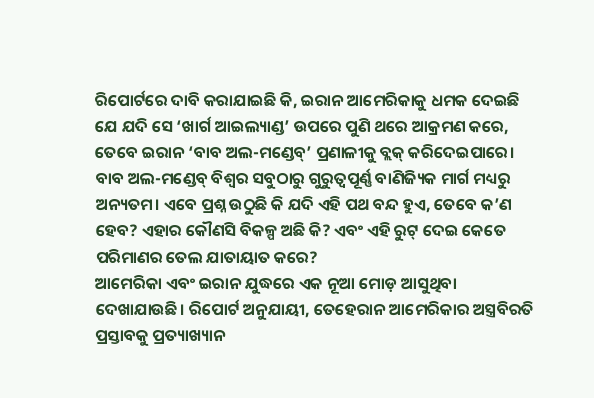ରିପୋର୍ଟରେ ଦାବି କରାଯାଇଛି କି, ଇରାନ ଆମେରିକାକୁ ଧମକ ଦେଇଛି ଯେ ଯଦି ସେ ‘ଖାର୍ଗ ଆଇଲ୍ୟାଣ୍ଡ’ ଉପରେ ପୁଣି ଥରେ ଆକ୍ରମଣ କରେ, ତେବେ ଇରାନ ‘ବାବ ଅଲ-ମଣ୍ଡେବ୍’ ପ୍ରଣାଳୀକୁ ବ୍ଲକ୍ କରିଦେଇପାରେ। ବାବ ଅଲ-ମଣ୍ଡେବ୍ ବିଶ୍ୱର ସବୁଠାରୁ ଗୁରୁତ୍ୱପୂର୍ଣ୍ଣ ବାଣିଜ୍ୟିକ ମାର୍ଗ ମଧ୍ୟରୁ ଅନ୍ୟତମ। ଏବେ ପ୍ରଶ୍ନ ଉଠୁଛି କି ଯଦି ଏହି ପଥ ବନ୍ଦ ହୁଏ, ତେବେ କ’ଣ ହେବ? ଏହାର କୌଣସି ବିକଳ୍ପ ଅଛି କି? ଏବଂ ଏହି ରୁଟ୍ ଦେଇ କେତେ ପରିମାଣର ତେଲ ଯାତାୟାତ କରେ?
ଆମେରିକା ଏବଂ ଇରାନ ଯୁଦ୍ଧରେ ଏକ ନୂଆ ମୋଡ଼ ଆସୁଥିବା ଦେଖାଯାଉଛି। ରିପୋର୍ଟ ଅନୁଯାୟୀ, ତେହେରାନ ଆମେରିକାର ଅସ୍ତ୍ରବିରତି ପ୍ରସ୍ତାବକୁ ପ୍ରତ୍ୟାଖ୍ୟାନ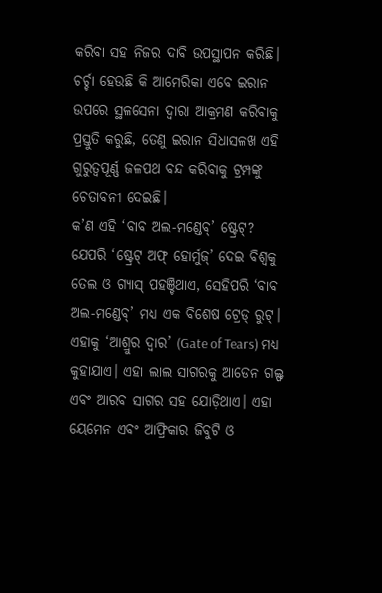କରିବା ସହ ନିଜର ଦାବି ଉପସ୍ଥାପନ କରିଛି। ଚର୍ଚ୍ଚା ହେଉଛି କି ଆମେରିକା ଏବେ ଇରାନ ଉପରେ ସ୍ଥଳସେନା ଦ୍ୱାରା ଆକ୍ରମଣ କରିବାକୁ ପ୍ରସ୍ତୁତି କରୁଛି, ତେଣୁ ଇରାନ ସିଧାସଳଖ ଏହି ଗୁରୁତ୍ୱପୂର୍ଣ୍ଣ ଜଳପଥ ବନ୍ଦ କରିବାକୁ ଟ୍ରମ୍ପଙ୍କୁ ଚେତାବନୀ ଦେଇଛି।
କ’ଣ ଏହି ‘ବାବ ଅଲ-ମଣ୍ଡେବ୍’ ଷ୍ଟ୍ରେଟ୍?
ଯେପରି ‘ଷ୍ଟ୍ରେଟ୍ ଅଫ୍ ହୋର୍ମୁଜ୍’ ଦେଇ ବିଶ୍ୱକୁ ତେଲ ଓ ଗ୍ୟାସ୍ ପହଞ୍ଚିଥାଏ, ସେହିପରି ‘ବାବ ଅଲ-ମଣ୍ଡେବ୍’ ମଧ୍ୟ ଏକ ବିଶେଷ ଟ୍ରେଡ୍ ରୁଟ୍। ଏହାକୁ ‘ଆଶ୍ରୁର ଦ୍ୱାର’ (Gate of Tears) ମଧ୍ୟ କୁହାଯାଏ। ଏହା ଲାଲ ସାଗରକୁ ଆଡେନ ଗଲ୍ଫ ଏବଂ ଆରବ ସାଗର ସହ ଯୋଡ଼ିଥାଏ। ଏହା ୟେମେନ ଏବଂ ଆଫ୍ରିକାର ଜିବୁଟି ଓ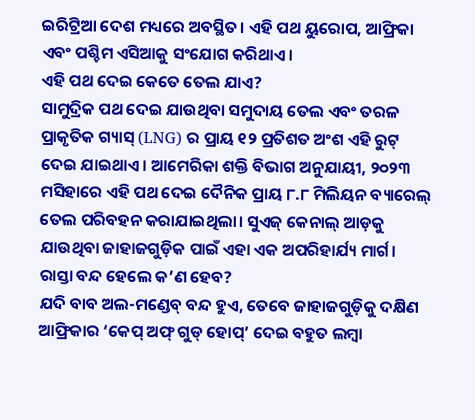ଇରିଟ୍ରିଆ ଦେଶ ମଧ୍ୟରେ ଅବସ୍ଥିତ। ଏହି ପଥ ୟୁରୋପ, ଆଫ୍ରିକା ଏବଂ ପଶ୍ଚିମ ଏସିଆକୁ ସଂଯୋଗ କରିଥାଏ।
ଏହି ପଥ ଦେଇ କେତେ ତେଲ ଯାଏ?
ସାମୁଦ୍ରିକ ପଥ ଦେଇ ଯାଉଥିବା ସମୁଦାୟ ତେଲ ଏବଂ ତରଳ ପ୍ରାକୃତିକ ଗ୍ୟାସ୍ (LNG) ର ପ୍ରାୟ ୧୨ ପ୍ରତିଶତ ଅଂଶ ଏହି ରୁଟ୍ ଦେଇ ଯାଇଥାଏ। ଆମେରିକା ଶକ୍ତି ବିଭାଗ ଅନୁଯାୟୀ, ୨୦୨୩ ମସିହାରେ ଏହି ପଥ ଦେଇ ଦୈନିକ ପ୍ରାୟ ୮.୮ ମିଲିୟନ ବ୍ୟାରେଲ୍ ତେଲ ପରିବହନ କରାଯାଇଥିଲା। ସୁଏଜ୍ କେନାଲ୍ ଆଡ଼କୁ ଯାଉଥିବା ଜାହାଜଗୁଡ଼ିକ ପାଇଁ ଏହା ଏକ ଅପରିହାର୍ଯ୍ୟ ମାର୍ଗ।
ରାସ୍ତା ବନ୍ଦ ହେଲେ କ’ଣ ହେବ?
ଯଦି ବାବ ଅଲ-ମଣ୍ଡେବ୍ ବନ୍ଦ ହୁଏ, ତେବେ ଜାହାଜଗୁଡ଼ିକୁ ଦକ୍ଷିଣ ଆଫ୍ରିକାର ‘କେପ୍ ଅଫ୍ ଗୁଡ୍ ହୋପ୍’ ଦେଇ ବହୁତ ଲମ୍ବା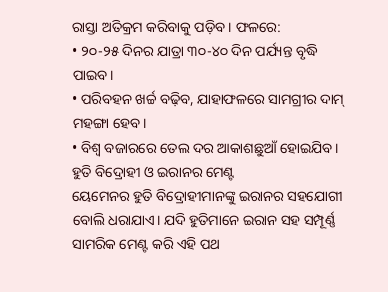ରାସ୍ତା ଅତିକ୍ରମ କରିବାକୁ ପଡ଼ିବ। ଫଳରେ:
• ୨୦-୨୫ ଦିନର ଯାତ୍ରା ୩୦-୪୦ ଦିନ ପର୍ଯ୍ୟନ୍ତ ବୃଦ୍ଧି ପାଇବ।
• ପରିବହନ ଖର୍ଚ୍ଚ ବଢ଼ିବ, ଯାହାଫଳରେ ସାମଗ୍ରୀର ଦାମ୍ ମହଙ୍ଗା ହେବ।
• ବିଶ୍ୱ ବଜାରରେ ତେଲ ଦର ଆକାଶଛୁଆଁ ହୋଇଯିବ।
ହୁତି ବିଦ୍ରୋହୀ ଓ ଇରାନର ମେଣ୍ଟ
ୟେମେନର ହୁତି ବିଦ୍ରୋହୀମାନଙ୍କୁ ଇରାନର ସହଯୋଗୀ ବୋଲି ଧରାଯାଏ। ଯଦି ହୁତିମାନେ ଇରାନ ସହ ସମ୍ପୂର୍ଣ୍ଣ ସାମରିକ ମେଣ୍ଟ କରି ଏହି ପଥ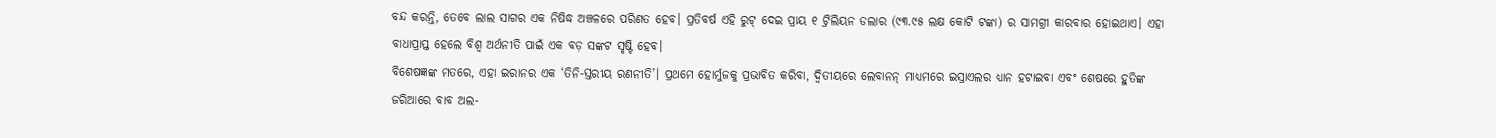ବନ୍ଦ କରନ୍ତି, ତେବେ ଲାଲ ସାଗର ଏକ ନିଷିଦ୍ଧ ଅଞ୍ଚଳରେ ପରିଣତ ହେବ। ପ୍ରତିବର୍ଷ ଏହି ରୁଟ୍ ଦେଇ ପ୍ରାୟ ୧ ଟ୍ରିଲିୟନ ଡଲାର (୯୩.୯୫ ଲକ୍ଷ କୋଟି ଟଙ୍କା) ର ସାମଗ୍ରୀ କାରବାର ହୋଇଥାଏ। ଏହା ବାଧାପ୍ରାପ୍ତ ହେଲେ ବିଶ୍ୱ ଅର୍ଥନୀତି ପାଇଁ ଏକ ବଡ଼ ସଙ୍କଟ ସୃଷ୍ଟି ହେବ।
ବିଶେଷଜ୍ଞଙ୍କ ମତରେ, ଏହା ଇରାନର ଏକ ‘ତିନି-ସ୍ତରୀୟ ରଣନୀତି’। ପ୍ରଥମେ ହୋର୍ମୁଜକୁ ପ୍ରଭାବିତ କରିବା, ଦ୍ୱିତୀୟରେ ଲେବାନନ୍ ମାଧ୍ୟମରେ ଇସ୍ରାଏଲର ଧ୍ୟାନ ହଟାଇବା ଏବଂ ଶେଷରେ ହୁତିଙ୍କ ଜରିଆରେ ବାବ ଅଲ-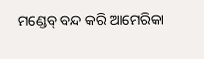ମଣ୍ଡେବ୍ ବନ୍ଦ କରି ଆମେରିକା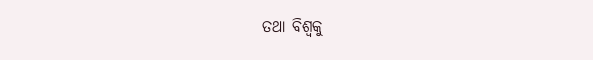ତଥା ବିଶ୍ୱକୁ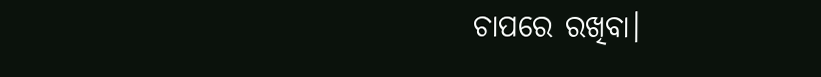ଚାପରେ ରଖିବା।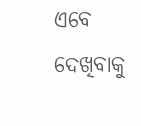ଏବେ ଦେଖିବାକୁ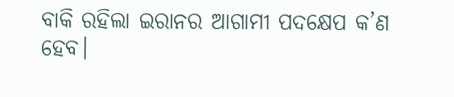ବାକି ରହିଲା ଇରାନର ଆଗାମୀ ପଦକ୍ଷେପ କ’ଣ ହେବ।